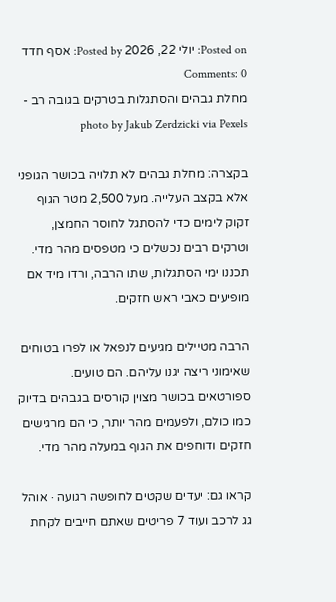Posted on: יולי 22, 2026 Posted by: אסף חדד Comments: 0
מחלת גבהים והסתגלות בטרקים בגובה רב - photo by Jakub Zerdzicki via Pexels

בקצרה: מחלת גבהים לא תלויה בכושר הגופני אלא בקצב העלייה. מעל 2,500 מטר הגוף זקוק לימים כדי להסתגל לחוסר החמצן, וטרקים רבים נכשלים כי מטפסים מהר מדי. תכננו ימי הסתגלות, שתו הרבה, ורדו מיד אם מופיעים כאבי ראש חזקים.

הרבה מטיילים מגיעים לנפאל או לפרו בטוחים שאימוני ריצה יגנו עליהם. הם טועים. ספורטאים בכושר מצוין קורסים בגבהים בדיוק כמו כולם, ולפעמים מהר יותר, כי הם מרגישים חזקים ודוחפים את הגוף במעלה מהר מדי.

קראו גם: יעדים שקטים לחופשה רגועה · אוהל גג לרכב ועוד 7 פריטים שאתם חייבים לקחת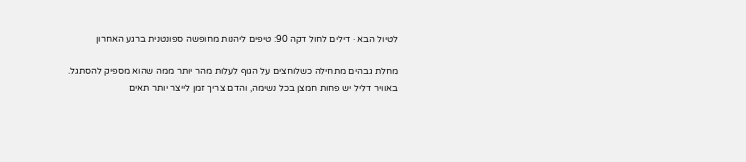לטיול הבא · דילים לחול דקה 90: טיפים ליהנות מחופשה ספונטנית ברגע האחרון

מחלת גבהים מתחילה כשלוחצים על הגוף לעלות מהר יותר ממה שהוא מספיק להסתגל. באוויר דליל יש פחות חמצן בכל נשימה, והדם צריך זמן לייצר יותר תאים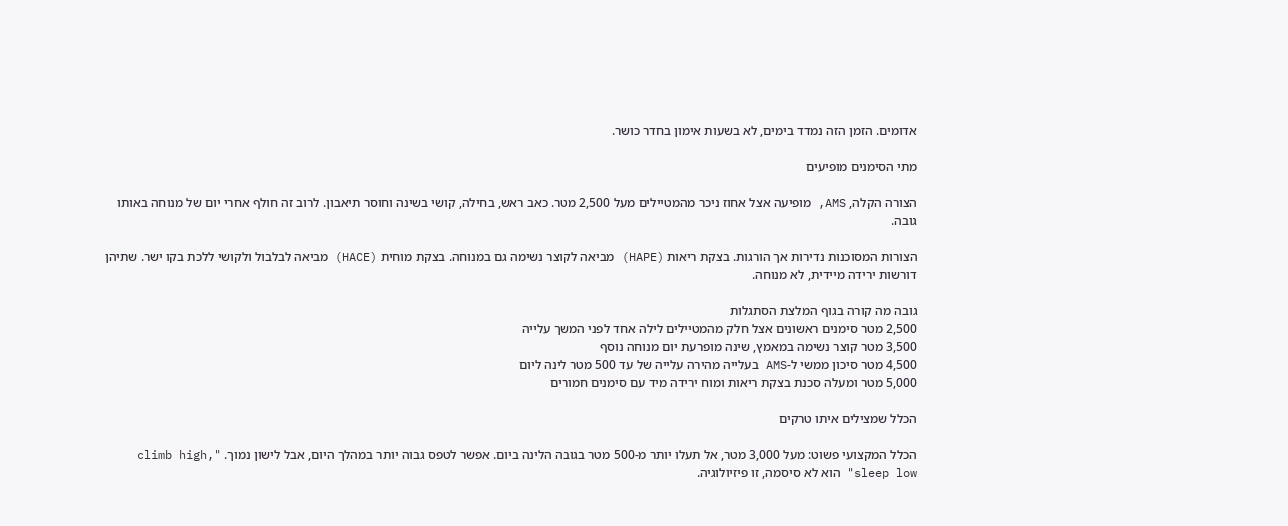אדומים. הזמן הזה נמדד בימים, לא בשעות אימון בחדר כושר.

מתי הסימנים מופיעים

הצורה הקלה, AMS, מופיעה אצל אחוז ניכר מהמטיילים מעל 2,500 מטר. כאב ראש, בחילה, קושי בשינה וחוסר תיאבון. לרוב זה חולף אחרי יום של מנוחה באותו גובה.

הצורות המסוכנות נדירות אך הורגות. בצקת ריאות (HAPE) מביאה לקוצר נשימה גם במנוחה. בצקת מוחית (HACE) מביאה לבלבול ולקושי ללכת בקו ישר. שתיהן דורשות ירידה מיידית, לא מנוחה.

גובה מה קורה בגוף המלצת הסתגלות
2,500 מטר סימנים ראשונים אצל חלק מהמטיילים לילה אחד לפני המשך עלייה
3,500 מטר קוצר נשימה במאמץ, שינה מופרעת יום מנוחה נוסף
4,500 מטר סיכון ממשי ל-AMS בעלייה מהירה עלייה של עד 500 מטר לינה ליום
5,000 מטר ומעלה סכנת בצקת ריאות ומוח ירידה מיד עם סימנים חמורים

הכלל שמצילים איתו טרקים

הכלל המקצועי פשוט: מעל 3,000 מטר, אל תעלו יותר מ-500 מטר בגובה הלינה ביום. אפשר לטפס גבוה יותר במהלך היום, אבל לישון נמוך. "climb high, sleep low" הוא לא סיסמה, זו פיזיולוגיה.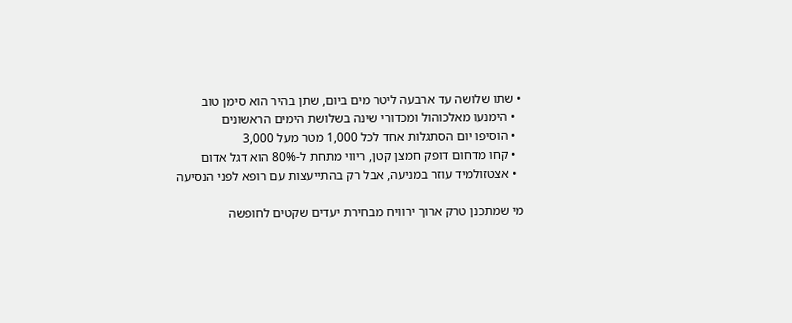• שתו שלושה עד ארבעה ליטר מים ביום, שתן בהיר הוא סימן טוב
  • הימנעו מאלכוהול ומכדורי שינה בשלושת הימים הראשונים
  • הוסיפו יום הסתגלות אחד לכל 1,000 מטר מעל 3,000
  • קחו מדחום דופק חמצן קטן, ריווי מתחת ל-80% הוא דגל אדום
  • אצטזולמיד עוזר במניעה, אבל רק בהתייעצות עם רופא לפני הנסיעה

מי שמתכנן טרק ארוך ירוויח מבחירת יעדים שקטים לחופשה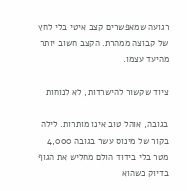רגועה שמאפשרים קצב איטי בלי לחץ של קבוצה ממהרת. הקצב חשוב יותר מהיעד עצמו.

ציוד שקשור להישרדות, לא לנוחות

בגובה, אוהל טוב אינו מותרות. לילה בקור של מינוס עשר בגובה 4,000 מטר בלי בידוד הולם מחליש את הגוף בדיוק כשהוא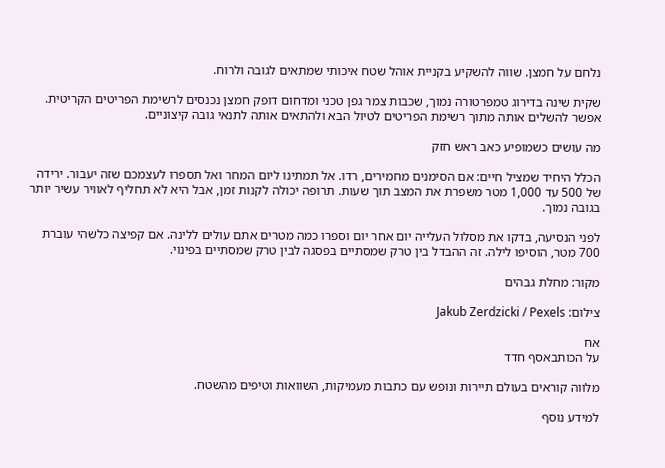נלחם על חמצן. שווה להשקיע בקניית אוהל שטח איכותי שמתאים לגובה ולרוח.

שקית שינה בדירוג טמפרטורה נמוך, שכבות צמר גפן טכני ומדחום דופק חמצן נכנסים לרשימת הפריטים הקריטית. אפשר להשלים אותה מתוך רשימת הפריטים לטיול הבא ולהתאים אותה לתנאי גובה קיצוניים.

מה עושים כשמופיע כאב ראש חזק

הכלל היחיד שמציל חיים: אם הסימנים מחמירים, רדו. אל תמתינו ליום המחר ואל תספרו לעצמכם שזה יעבור. ירידה של 500 עד 1,000 מטר משפרת את המצב תוך שעות. תרופה יכולה לקנות זמן, אבל היא לא תחליף לאוויר עשיר יותר בגובה נמוך.

לפני הנסיעה, בדקו את מסלול העלייה יום אחר יום וספרו כמה מטרים אתם עולים ללינה. אם קפיצה כלשהי עוברת 700 מטר, הוסיפו לילה. זה ההבדל בין טרק שמסתיים בפסגה לבין טרק שמסתיים בפינוי.

מקור: מחלת גבהים

צילום: Jakub Zerdzicki / Pexels

אח
על הכותבאסף חדד

מלווה קוראים בעולם תיירות ונופש עם כתבות מעמיקות, השוואות וטיפים מהשטח.

למידע נוסף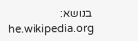בנושא: he.wikipedia.org